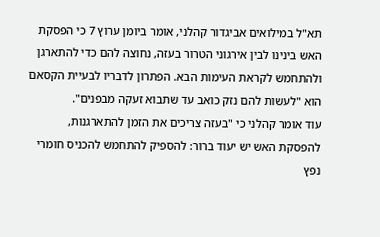תא"ל במילואים אביגדור קהלני, אומר ביומן ערוץ 7 כי הפסקת האש בינינו לבין אירגוני הטרור בעזה, נחוצה להם כדי להתארגן ולהתחמש לקראת העימות הבא. הפתרון לדבריו לבעיית הקסאם הוא "לעשות להם נזק כואב עד שתבוא זעקה מבפנים".
עוד אומר קהלני כי "בעזה צריכים את הזמן להתארגנות, להפסקת האש יש יעוד ברור: להספיק להתחמש להכניס חומרי נפץ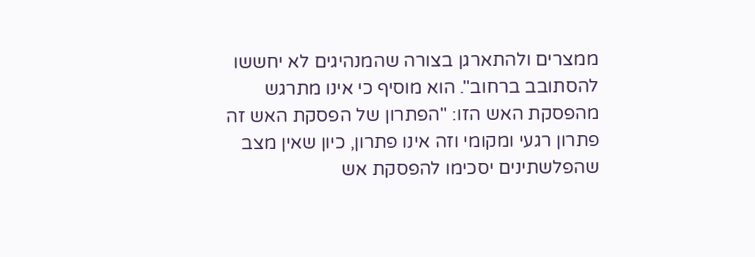ממצרים ולהתארגן בצורה שהמנהיגים לא יחששו להסתובב ברחוב". הוא מוסיף כי אינו מתרגש מהפסקת האש הזו: "הפתרון של הפסקת האש זה פתרון רגעי ומקומי וזה אינו פתרון, כיון שאין מצב שהפלשתינים יסכימו להפסקת אש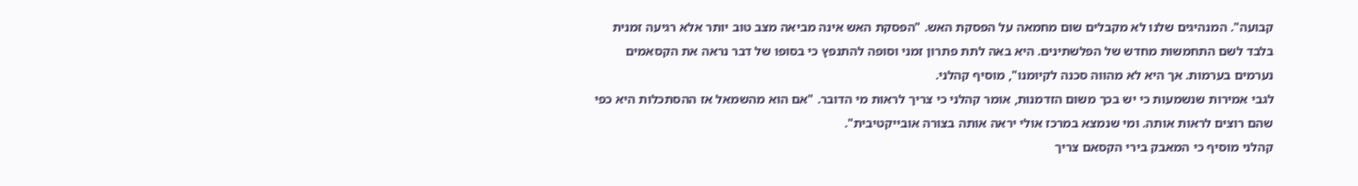קבועה". המנהיגים שלנו לא מקבלים שום מחמאה על הפסקת האש. "הפסקת האש אינה מביאה מצב טוב יותר אלא רגיעה זמנית בלבד לשם התחמשות מחדש של הפלשתינים. היא באה לתת פתרון זמני וסופה להתנפץ כי בסופו של דבר נראה את הקסאמים נערמים בערמות. אך היא לא מהווה סכנה לקיומנו", מוסיף קהלני.
לגבי אמירות שנשמעות כי יש בכך משום הזדמנות, אומר קהלני כי צריך לראות מי הדובר. "אם הוא מהשמאל אז ההסתכלות היא כפי שהם רוצים לראות אותה. ומי שנמצא במרכז אולי יראה אותה בצורה אובייקטיבית".
קהלני מוסיף כי המאבק בירי הקסאם צריך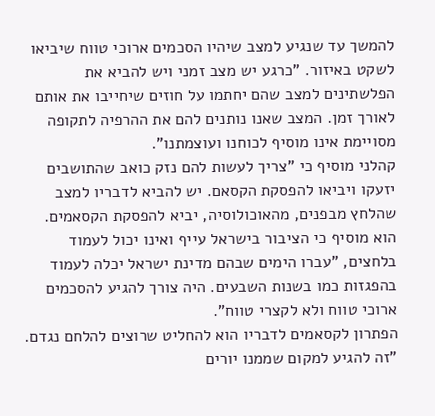להמשך עד שנגיע למצב שיהיו הסכמים ארוכי טווח שיביאו לשקט באיזור. "כרגע יש מצב זמני ויש להביא את הפלשתינים למצב שהם יחתמו על חוזים שיחייבו את אותם לאורך זמן. המצב שאנו נותנים להם את ההרפיה לתקופה מסויימת אינו מוסיף לכוחנו ועוצמתנו".
קהלני מוסיף כי "צריך לעשות להם נזק כואב שהתושבים יזעקו ויביאו להפסקת הקסאם. יש להביא לדבריו למצב שהלחץ מבפנים, מהאוכולוסיה, יביא להפסקת הקסאמים. הוא מוסיף כי הציבור בישראל עייף ואינו יכול לעמוד בלחצים, "עברו הימים שבהם מדינת ישראל יכלה לעמוד בהפגזות כמו בשנות השבעים. היה צורך להגיע להסכמים ארוכי טווח ולא לקצרי טווח".
הפתרון לקסאמים לדבריו הוא להחליט שרוצים להלחם נגדם. "זה להגיע למקום שממנו יורים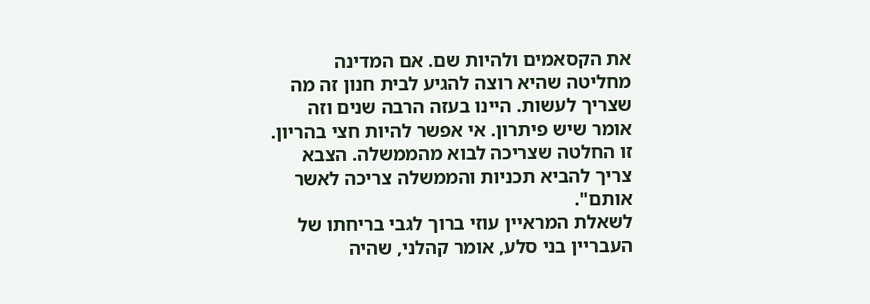את הקסאמים ולהיות שם. אם המדינה מחליטה שהיא רוצה להגיע לבית חנון זה מה שצריך לעשות. היינו בעזה הרבה שנים וזה אומר שיש פיתרון. אי אפשר להיות חצי בהריון. זו החלטה שצריכה לבוא מהממשלה. הצבא צריך להביא תכניות והממשלה צריכה לאשר אותם".
לשאלת המראיין עוזי ברוך לגבי בריחתו של העבריין בני סלע, אומר קהלני, שהיה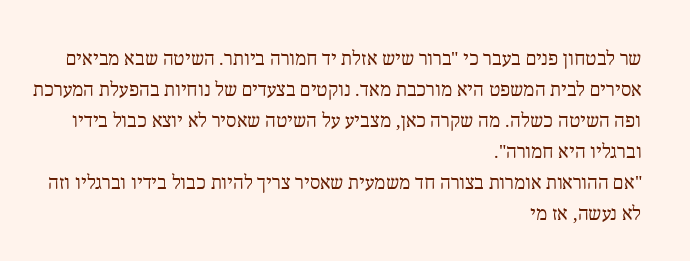שר לבטחון פנים בעבר כי "ברור שיש אזלת יד חמורה ביותר. השיטה שבא מביאים אסירים לבית המשפט היא מורכבת מאד. נוקטים בצעדים של נוחיות בהפעלת המערכת ופה השיטה כשלה. מה שקרה כאן, מצביע על השיטה שאסיר לא יוצא כבול בידיו וברגליו היא חמורה".
"אם ההוראות אומרות בצורה חד משמעית שאסיר צריך להיות כבול בידיו וברגליו וזה לא נעשה, אז מי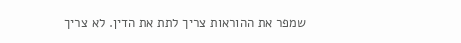שמפר את ההוראות צריך לתת את הדין. לא צריך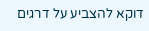דוקא להצביע על דרגים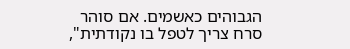הגבוהים כאשמים. אם סוהר סרח צריך לטפל בו נקודתית",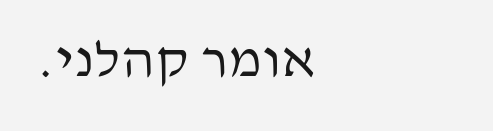אומר קהלני.